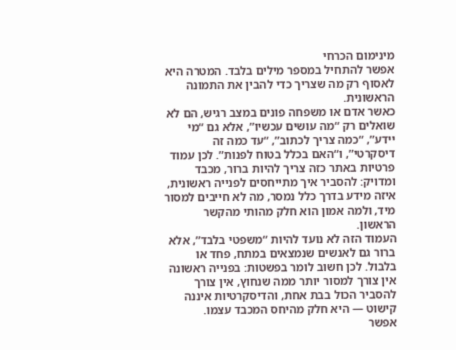מינימום הכרחי
אפשר להתחיל במספר מילים בלבד. המטרה היא לאסוף רק מה שצריך כדי להבין את התמונה הראשונית.
כאשר אדם או משפחה פונים במצב רגיש, הם לא שואלים רק “מה עושים עכשיו”, אלא גם “מי יידע”, “כמה צריך לכתוב”, “עד כמה זה דיסקרטי”, ו“האם בכלל בטוח לפנות”. לכן עמוד פרטיות באתר כזה צריך להיות ברור, מכבד ומדויק: להסביר איך מתייחסים לפנייה ראשונית, איזה מידע בדרך כלל נמסר, מה לא חייבים למסור מיד, ולמה אמון הוא חלק מהותי מהקשר הראשון.
העמוד הזה לא נועד להיות “משפטי בלבד”, אלא ברור גם לאנשים שנמצאים במתח, פחד או בלבול. לכן חשוב לומר בפשטות: בפנייה ראשונה אין צורך למסור יותר ממה שנחוץ, אין צורך להסביר הכול בבת אחת, והדיסקרטיות איננה קישוט — היא חלק מהיחס המכבד עצמו.
אפשר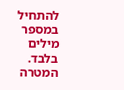להתחיל במספר מילים בלבד. המטרה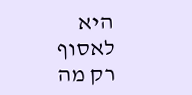היא לאסוף רק מה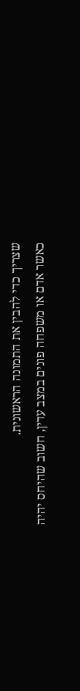שצריך כדי להבין את התמונה הראשונית.
כאשר אדם או משפחה פונים במצב עדין, חשוב שהיחס יהיה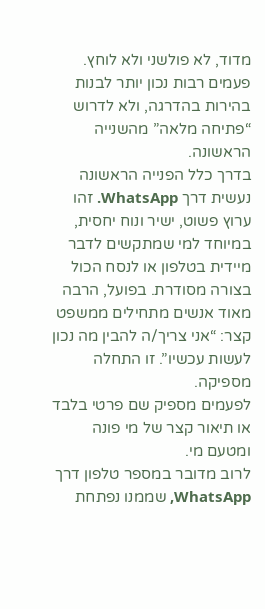מדוד, לא פולשני ולא לוחץ.
פעמים רבות נכון יותר לבנות בהירות בהדרגה, ולא לדרוש “פתיחה מלאה” מהשנייה הראשונה.
בדרך כלל הפנייה הראשונה נעשית דרך WhatsApp. זהו ערוץ פשוט, ישיר ונוח יחסית, במיוחד למי שמתקשים לדבר מיידית בטלפון או לנסח הכול בצורה מסודרת. בפועל, הרבה מאוד אנשים מתחילים ממשפט קצר: “אני צריך/ה להבין מה נכון לעשות עכשיו”. זו התחלה מספיקה.
לפעמים מספיק שם פרטי בלבד או תיאור קצר של מי פונה ומטעם מי.
לרוב מדובר במספר טלפון דרך WhatsApp, שממנו נפתחת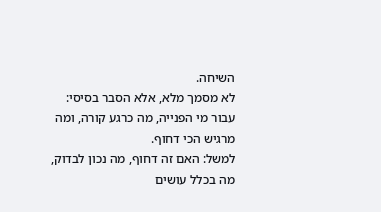השיחה.
לא מסמך מלא, אלא הסבר בסיסי: עבור מי הפנייה, מה כרגע קורה, ומה מרגיש הכי דחוף.
למשל: האם זה דחוף, מה נכון לבדוק, מה בכלל עושים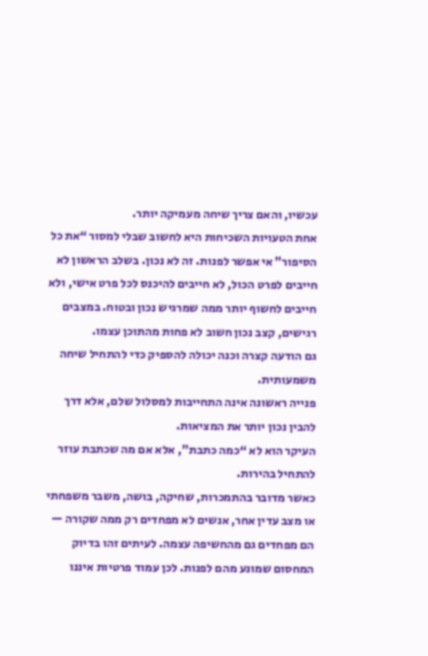עכשיו, והאם צריך שיחה מעמיקה יותר.
אחת הטעויות השכיחות היא לחשוב שבלי למסור “את כל הסיפור” אי אפשר לפנות. זה לא נכון. בשלב הראשון לא חייבים לפרט הכול, לא חייבים להיכנס לכל פרט אישי, ולא חייבים לחשוף יותר ממה שמרגיש נכון ובטוח. במצבים רגישים, קצב נכון חשוב לא פחות מהתוכן עצמו.
גם הודעה קצרה וכנה יכולה להספיק כדי להתחיל שיחה משמעותית.
פנייה ראשונה אינה התחייבות למסלול שלם, אלא דרך להבין נכון יותר את המציאות.
העיקר הוא לא “כמה כתבת”, אלא אם מה שכתבת עוזר להתחיל בהירות.
כאשר מדובר בהתמכרות, שחיקה, בושה, משבר משפחתי או מצב עדין אחר, אנשים לא מפחדים רק ממה שקורה — הם מפחדים גם מהחשיפה עצמה. לעיתים זהו בדיוק המחסום שמונע מהם לפנות. לכן עמוד פרטיות איננו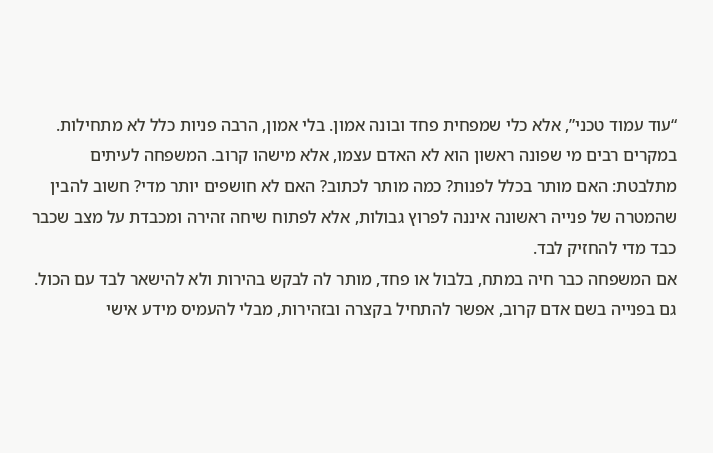“עוד עמוד טכני”, אלא כלי שמפחית פחד ובונה אמון. בלי אמון, הרבה פניות כלל לא מתחילות.
במקרים רבים מי שפונה ראשון הוא לא האדם עצמו, אלא מישהו קרוב. המשפחה לעיתים מתלבטת: האם מותר בכלל לפנות? כמה מותר לכתוב? האם לא חושפים יותר מדי? חשוב להבין שהמטרה של פנייה ראשונה איננה לפרוץ גבולות, אלא לפתוח שיחה זהירה ומכבדת על מצב שכבר כבד מדי להחזיק לבד.
אם המשפחה כבר חיה במתח, בלבול או פחד, מותר לה לבקש בהירות ולא להישאר לבד עם הכול.
גם בפנייה בשם אדם קרוב, אפשר להתחיל בקצרה ובזהירות, מבלי להעמיס מידע אישי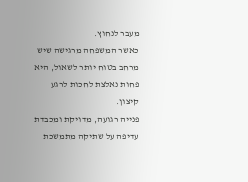מעבר לנחוץ.
כאשר המשפחה מרגישה שיש מרחב בטוח יותר לשאול, היא פחות נאלצת לחכות לרגע קיצון.
פנייה רגועה, מדויקת ומכבדת עדיפה על שתיקה מתמשכת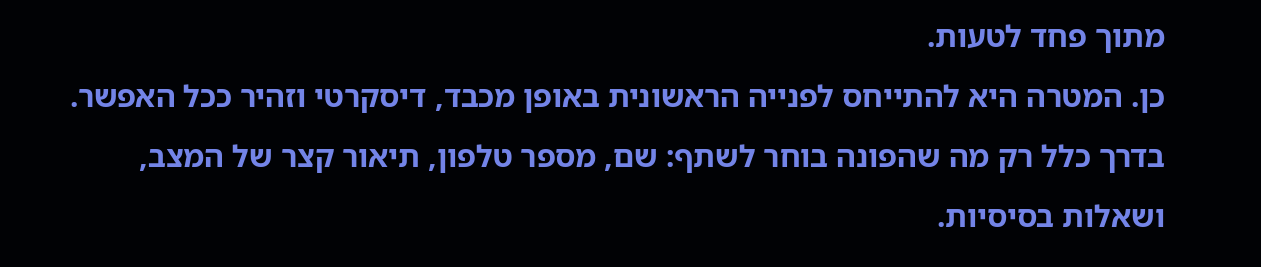מתוך פחד לטעות.
כן. המטרה היא להתייחס לפנייה הראשונית באופן מכבד, דיסקרטי וזהיר ככל האפשר.
בדרך כלל רק מה שהפונה בוחר לשתף: שם, מספר טלפון, תיאור קצר של המצב, ושאלות בסיסיות.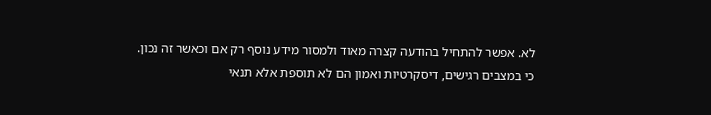לא. אפשר להתחיל בהודעה קצרה מאוד ולמסור מידע נוסף רק אם וכאשר זה נכון.
כי במצבים רגישים, דיסקרטיות ואמון הם לא תוספת אלא תנאי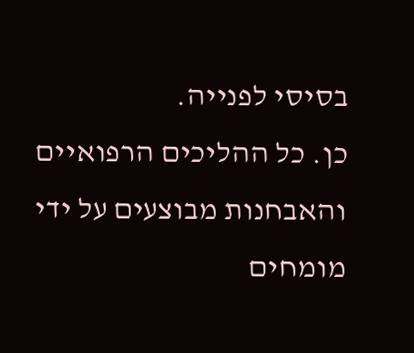בסיסי לפנייה.
כן. כל ההליכים הרפואיים והאבחנות מבוצעים על ידי מומחים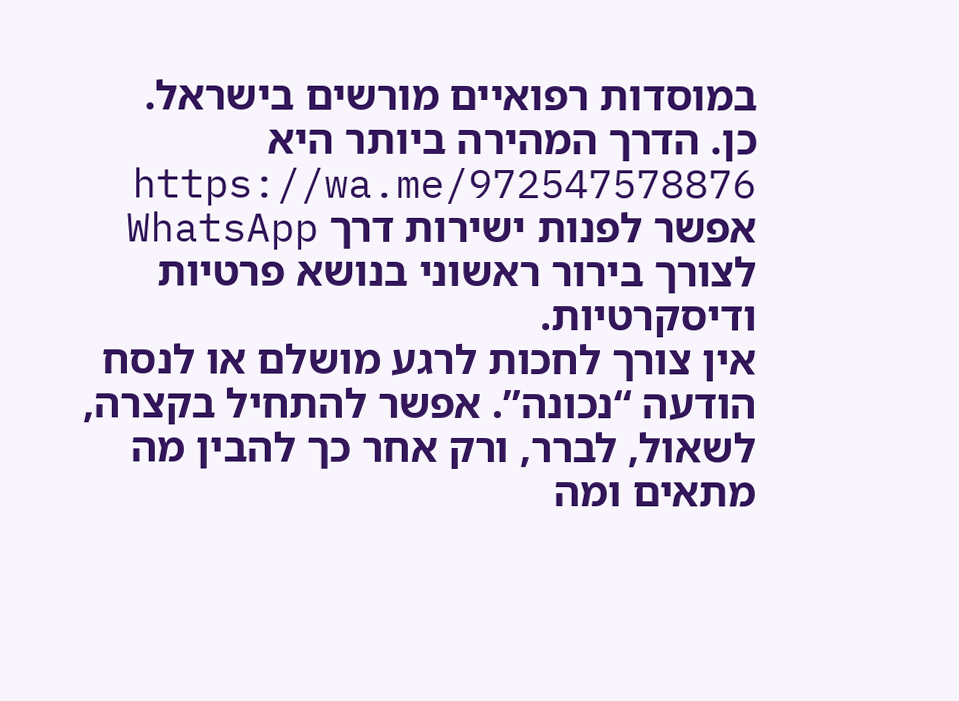במוסדות רפואיים מורשים בישראל.
כן. הדרך המהירה ביותר היא https://wa.me/972547578876
אפשר לפנות ישירות דרך WhatsApp לצורך בירור ראשוני בנושא פרטיות ודיסקרטיות.
אין צורך לחכות לרגע מושלם או לנסח הודעה “נכונה”. אפשר להתחיל בקצרה, לשאול, לברר, ורק אחר כך להבין מה מתאים ומה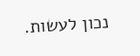נכון לעשות.